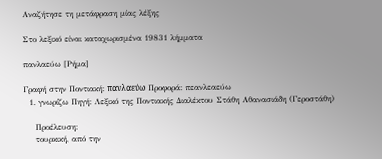Αναζήτησε τη μετάφραση μίας λέξης

Στο λεξικό είναι καταχωρισμένα 19831 λήμματα

πανλαεύω [Ρήμα]

Γραφή στην Ποντιακή: πα̤νλα̤εύω Προφορά: πεανλεαεύω
  1. γνωρίζω Πηγή: Λεξικό της Ποντιακής Διαλέκτου Στάθη Αθανασιάδη (Γεροστάθη)

    Προέλευση:
    τουρκική, από την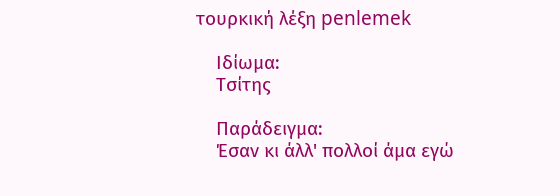τουρκική λέξη penlemek

    Ιδίωμα:
    Τσίτης

    Παράδειγμα:
    Έσαν κι άλλ' πολλοί άμα εγώ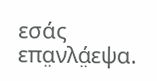εσάς επα̤νλά̤εψα.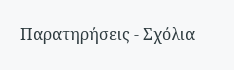Παρατηρήσεις - Σχόλια